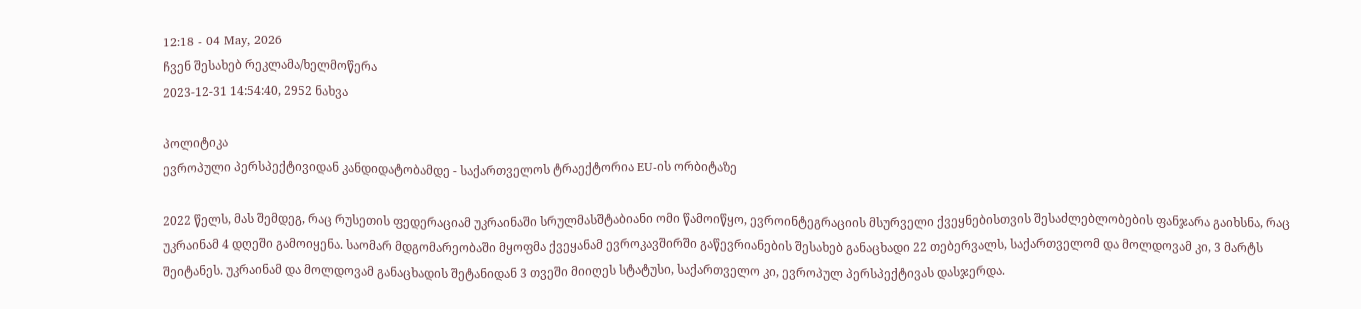12:18 - 04 May, 2026
ჩვენ შესახებ რეკლამა/ხელმოწერა
2023-12-31 14:54:40, 2952 ნახვა

პოლიტიკა
ევროპული პერსპექტივიდან კანდიდატობამდე - საქართველოს ტრაექტორია EU-ის ორბიტაზე

2022 წელს, მას შემდეგ, რაც რუსეთის ფედერაციამ უკრაინაში სრულმასშტაბიანი ომი წამოიწყო, ევროინტეგრაციის მსურველი ქვეყნებისთვის შესაძლებლობების ფანჯარა გაიხსნა, რაც უკრაინამ 4 დღეში გამოიყენა. საომარ მდგომარეობაში მყოფმა ქვეყანამ ევროკავშირში გაწევრიანების შესახებ განაცხადი 22 თებერვალს, საქართველომ და მოლდოვამ კი, 3 მარტს შეიტანეს. უკრაინამ და მოლდოვამ განაცხადის შეტანიდან 3 თვეში მიიღეს სტატუსი, საქართველო კი, ევროპულ პერსპექტივას დასჯერდა.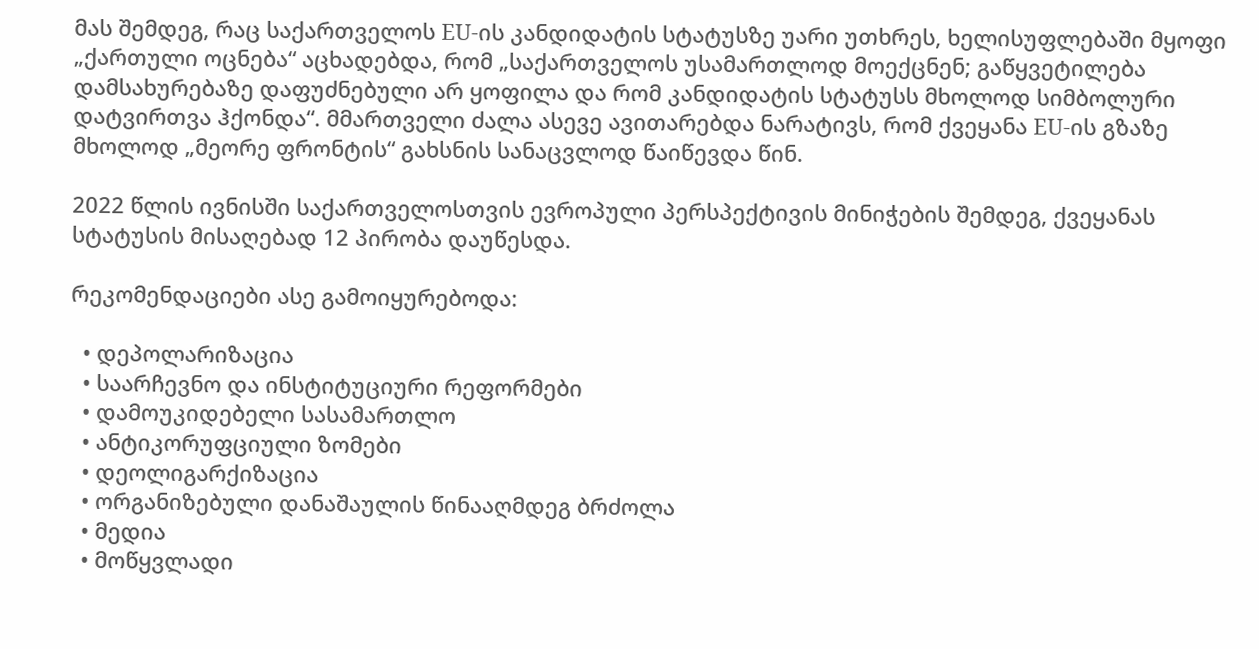მას შემდეგ, რაც საქართველოს EU-ის კანდიდატის სტატუსზე უარი უთხრეს, ხელისუფლებაში მყოფი „ქართული ოცნება“ აცხადებდა, რომ „საქართველოს უსამართლოდ მოექცნენ; გაწყვეტილება დამსახურებაზე დაფუძნებული არ ყოფილა და რომ კანდიდატის სტატუსს მხოლოდ სიმბოლური დატვირთვა ჰქონდა“. მმართველი ძალა ასევე ავითარებდა ნარატივს, რომ ქვეყანა EU-ის გზაზე მხოლოდ „მეორე ფრონტის“ გახსნის სანაცვლოდ წაიწევდა წინ.

2022 წლის ივნისში საქართველოსთვის ევროპული პერსპექტივის მინიჭების შემდეგ, ქვეყანას სტატუსის მისაღებად 12 პირობა დაუწესდა.

რეკომენდაციები ასე გამოიყურებოდა:

  • დეპოლარიზაცია
  • საარჩევნო და ინსტიტუციური რეფორმები
  • დამოუკიდებელი სასამართლო
  • ანტიკორუფციული ზომები
  • დეოლიგარქიზაცია
  • ორგანიზებული დანაშაულის წინააღმდეგ ბრძოლა
  • მედია
  • მოწყვლადი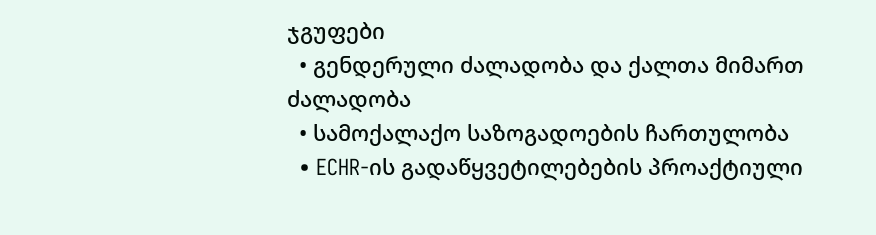ჯგუფები
  • გენდერული ძალადობა და ქალთა მიმართ ძალადობა
  • სამოქალაქო საზოგადოების ჩართულობა
  • ECHR-ის გადაწყვეტილებების პროაქტიული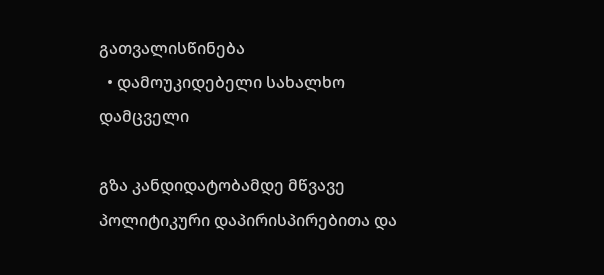გათვალისწინება
  • დამოუკიდებელი სახალხო დამცველი

გზა კანდიდატობამდე მწვავე პოლიტიკური დაპირისპირებითა და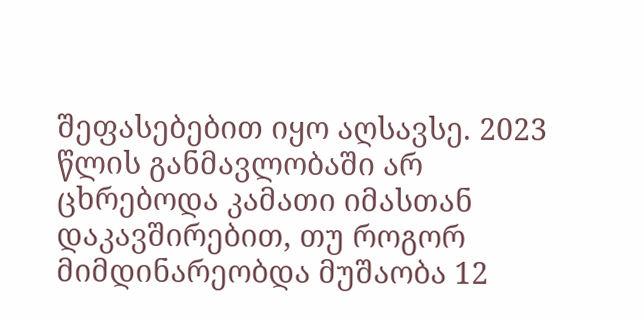შეფასებებით იყო აღსავსე. 2023 წლის განმავლობაში არ ცხრებოდა კამათი იმასთან დაკავშირებით, თუ როგორ მიმდინარეობდა მუშაობა 12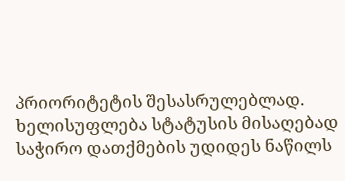პრიორიტეტის შესასრულებლად. ხელისუფლება სტატუსის მისაღებად საჭირო დათქმების უდიდეს ნაწილს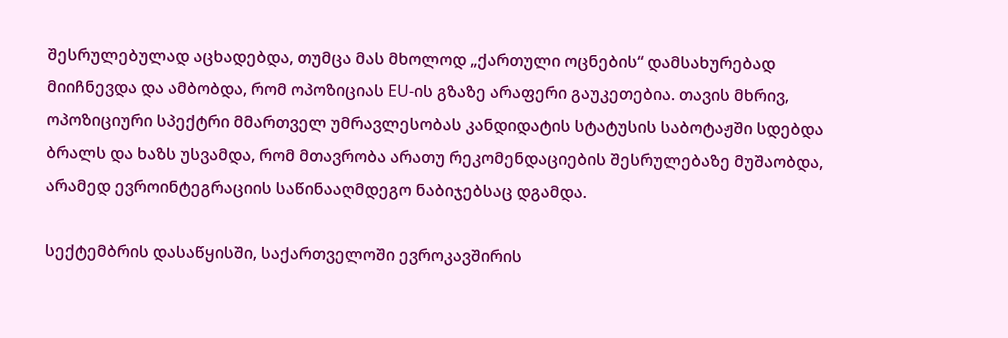შესრულებულად აცხადებდა, თუმცა მას მხოლოდ „ქართული ოცნების“ დამსახურებად მიიჩნევდა და ამბობდა, რომ ოპოზიციას EU-ის გზაზე არაფერი გაუკეთებია. თავის მხრივ, ოპოზიციური სპექტრი მმართველ უმრავლესობას კანდიდატის სტატუსის საბოტაჟში სდებდა ბრალს და ხაზს უსვამდა, რომ მთავრობა არათუ რეკომენდაციების შესრულებაზე მუშაობდა, არამედ ევროინტეგრაციის საწინააღმდეგო ნაბიჯებსაც დგამდა.

სექტემბრის დასაწყისში, საქართველოში ევროკავშირის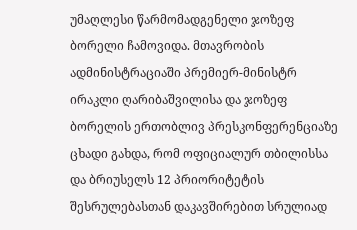უმაღლესი წარმომადგენელი ჯოზეფ ბორელი ჩამოვიდა. მთავრობის ადმინისტრაციაში პრემიერ-მინისტრ ირაკლი ღარიბაშვილისა და ჯოზეფ ბორელის ერთობლივ პრესკონფერენციაზე ცხადი გახდა, რომ ოფიციალურ თბილისსა და ბრიუსელს 12 პრიორიტეტის შესრულებასთან დაკავშირებით სრულიად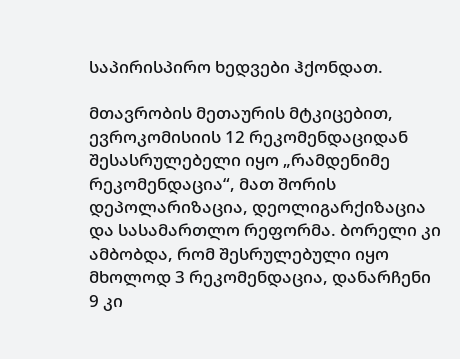საპირისპირო ხედვები ჰქონდათ.

მთავრობის მეთაურის მტკიცებით, ევროკომისიის 12 რეკომენდაციდან  შესასრულებელი იყო „რამდენიმე რეკომენდაცია“, მათ შორის დეპოლარიზაცია, დეოლიგარქიზაცია და სასამართლო რეფორმა. ბორელი კი ამბობდა, რომ შესრულებული იყო მხოლოდ 3 რეკომენდაცია, დანარჩენი 9 კი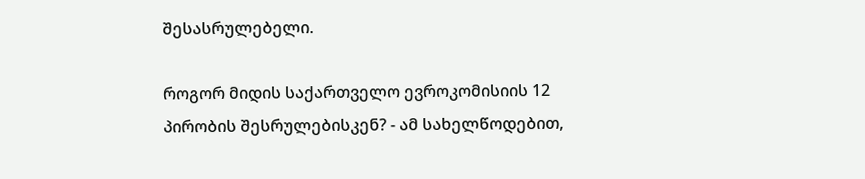შესასრულებელი.

როგორ მიდის საქართველო ევროკომისიის 12 პირობის შესრულებისკენ? - ამ სახელწოდებით,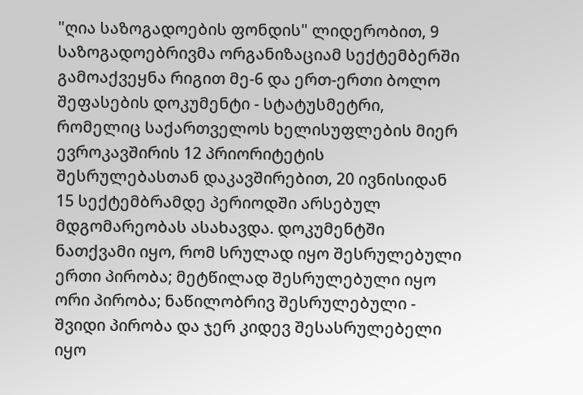"ღია საზოგადოების ფონდის" ლიდერობით, 9 საზოგადოებრივმა ორგანიზაციამ სექტემბერში გამოაქვეყნა რიგით მე-6 და ერთ-ერთი ბოლო შეფასების დოკუმენტი - სტატუსმეტრი, რომელიც საქართველოს ხელისუფლების მიერ ევროკავშირის 12 პრიორიტეტის შესრულებასთან დაკავშირებით, 20 ივნისიდან 15 სექტემბრამდე პერიოდში არსებულ მდგომარეობას ასახავდა. დოკუმენტში ნათქვამი იყო, რომ სრულად იყო შესრულებული ერთი პირობა; მეტწილად შესრულებული იყო ორი პირობა; ნაწილობრივ შესრულებული - შვიდი პირობა და ჯერ კიდევ შესასრულებელი იყო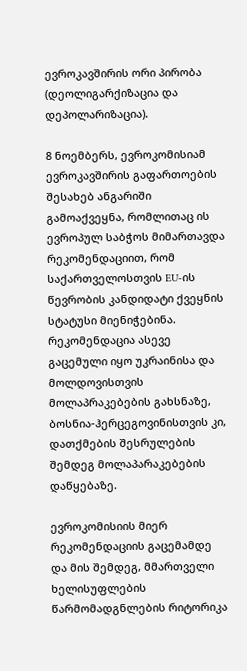ევროკავშირის ორი პირობა (დეოლიგარქიზაცია და დეპოლარიზაცია).

8 ნოემბერს, ევროკომისიამ ევროკავშირის გაფართოების შესახებ ანგარიში გამოაქვეყნა, რომლითაც ის ევროპულ საბჭოს მიმართავდა რეკომენდაციით, რომ საქართველოსთვის EU-ის წევრობის კანდიდატი ქვეყნის სტატუსი მიენიჭებინა. რეკომენდაცია ასევე გაცემული იყო უკრაინისა და მოლდოვისთვის მოლაპრაკებების გახსნაზე, ბოსნია-ჰერცეგოვინისთვის კი, დათქმების შესრულების შემდეგ მოლაპარაკებების დაწყებაზე.

ევროკომისიის მიერ რეკომენდაციის გაცემამდე და მის შემდეგ, მმართველი ხელისუფლების წარმომადგნლების რიტორიკა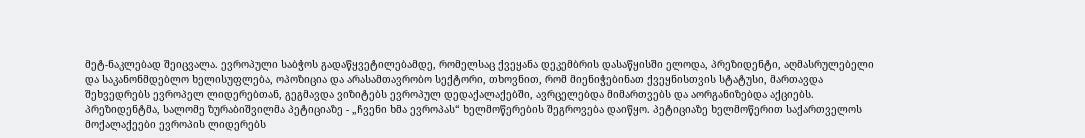მეტ-ნაკლებად შეიცვალა. ევროპული საბჭოს გადაწყვეტილებამდე, რომელსაც ქვეყანა დეკემბრის დასაწყისში ელოდა, პრეზიდენტი, აღმასრულებელი და საკანონმდებლო ხელისუფლება, ოპოზიცია და არასამთავრობო სექტორი, თხოვნით, რომ მიენიჭებინათ ქვეყნისთვის სტატუსი, მართავდა შეხვედრებს ევროპელ ლიდერებთან, გეგმავდა ვიზიტებს ევროპულ დედაქალაქებში, ავრცელებდა მიმართვებს და აორგანიზებდა აქციებს. პრეზიდენტმა, სალომე ზურაბიშვილმა პეტიციაზე - „ჩვენი ხმა ევროპას“ ხელმოწერების შეგროვება დაიწყო. პეტიციაზე ხელმოწერით საქართველოს მოქალაქეები ევროპის ლიდერებს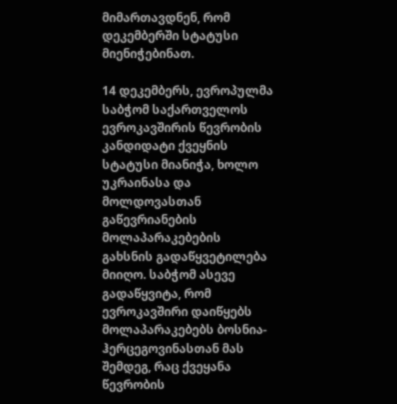მიმართავდნენ, რომ დეკემბერში სტატუსი მიენიჭებინათ.

14 დეკემბერს, ევროპულმა საბჭომ საქართველოს ევროკავშირის წევრობის კანდიდატი ქვეყნის სტატუსი მიანიჭა, ხოლო უკრაინასა და მოლდოვასთან გაწევრიანების მოლაპარაკებების გახსნის გადაწყვეტილება მიიღო. საბჭომ ასევე გადაწყვიტა, რომ ევროკავშირი დაიწყებს მოლაპარაკებებს ბოსნია-ჰერცეგოვინასთან მას შემდეგ, რაც ქვეყანა წევრობის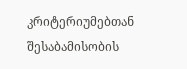კრიტერიუმებთან შესაბამისობის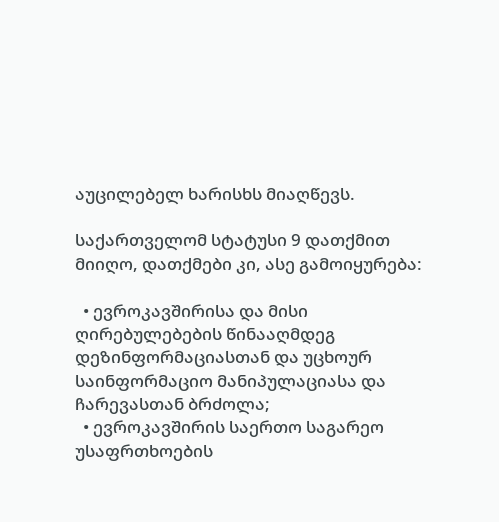აუცილებელ ხარისხს მიაღწევს.

საქართველომ სტატუსი 9 დათქმით მიიღო, დათქმები კი, ასე გამოიყურება:

  • ევროკავშირისა და მისი ღირებულებების წინააღმდეგ დეზინფორმაციასთან და უცხოურ საინფორმაციო მანიპულაციასა და ჩარევასთან ბრძოლა;
  • ევროკავშირის საერთო საგარეო უსაფრთხოების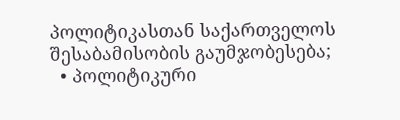პოლიტიკასთან საქართველოს შესაბამისობის გაუმჯობესება;
  • პოლიტიკური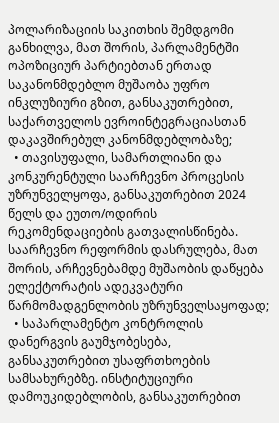პოლარიზაციის საკითხის შემდგომი განხილვა, მათ შორის, პარლამენტში ოპოზიციურ პარტიებთან ერთად საკანონმდებლო მუშაობა უფრო ინკლუზიური გზით, განსაკუთრებით, საქართველოს ევროინტეგრაციასთან დაკავშირებულ კანონმდებლობაზე;
  • თავისუფალი, სამართლიანი და კონკურენტული საარჩევნო პროცესის უზრუნველყოფა, განსაკუთრებით 2024 წელს და ეუთო/ოდირის რეკომენდაციების გათვალისწინება. საარჩევნო რეფორმის დასრულება, მათ შორის, არჩევნებამდე მუშაობის დაწყება ელექტორატის ადეკვატური წარმომადგენლობის უზრუნველსაყოფად;
  • საპარლამენტო კონტროლის დანერგვის გაუმჯობესება, განსაკუთრებით უსაფრთხოების სამსახურებზე. ინსტიტუციური დამოუკიდებლობის, განსაკუთრებით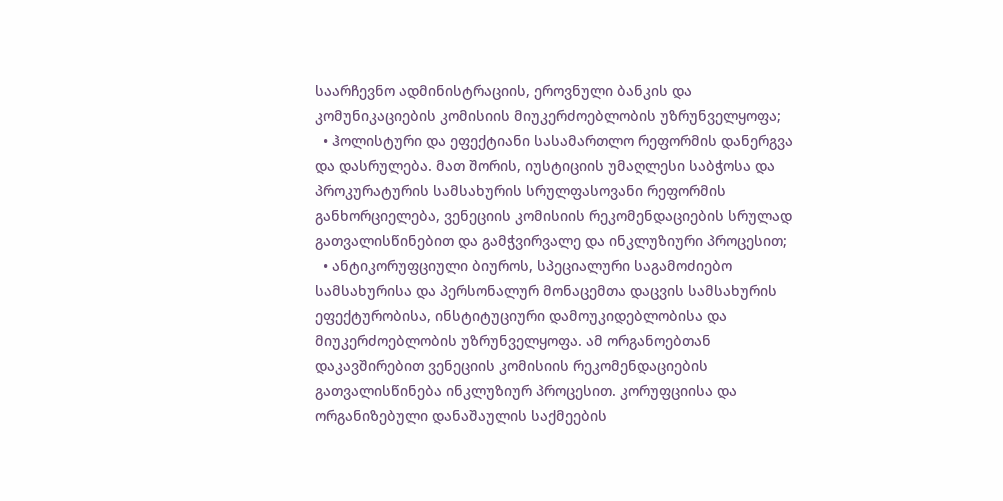საარჩევნო ადმინისტრაციის, ეროვნული ბანკის და კომუნიკაციების კომისიის მიუკერძოებლობის უზრუნველყოფა;
  • ჰოლისტური და ეფექტიანი სასამართლო რეფორმის დანერგვა და დასრულება. მათ შორის, იუსტიციის უმაღლესი საბჭოსა და პროკურატურის სამსახურის სრულფასოვანი რეფორმის განხორციელება, ვენეციის კომისიის რეკომენდაციების სრულად გათვალისწინებით და გამჭვირვალე და ინკლუზიური პროცესით;
  • ანტიკორუფციული ბიუროს, სპეციალური საგამოძიებო სამსახურისა და პერსონალურ მონაცემთა დაცვის სამსახურის ეფექტურობისა, ინსტიტუციური დამოუკიდებლობისა და მიუკერძოებლობის უზრუნველყოფა. ამ ორგანოებთან დაკავშირებით ვენეციის კომისიის რეკომენდაციების გათვალისწინება ინკლუზიურ პროცესით. კორუფციისა და ორგანიზებული დანაშაულის საქმეების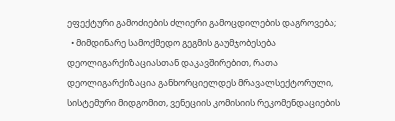ეფექტური გამოძიების ძლიერი გამოცდილების დაგროვება;
  • მიმდინარე სამოქმედო გეგმის გაუმჯობესება დეოლიგარქიზაციასთან დაკავშირებით, რათა დეოლიგარქიზაცია განხორციელდეს მრავალსექტორული, სისტემური მიდგომით, ვენეციის კომისიის რეკომენდაციების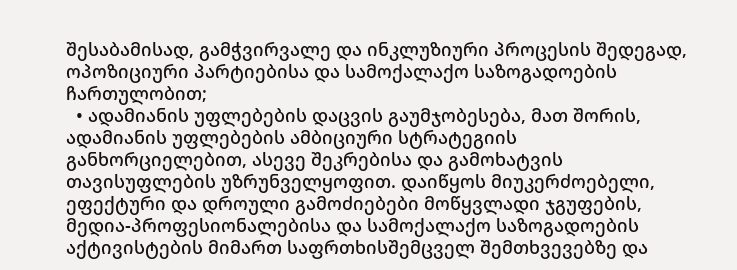შესაბამისად, გამჭვირვალე და ინკლუზიური პროცესის შედეგად, ოპოზიციური პარტიებისა და სამოქალაქო საზოგადოების ჩართულობით;
  • ადამიანის უფლებების დაცვის გაუმჯობესება, მათ შორის, ადამიანის უფლებების ამბიციური სტრატეგიის განხორციელებით, ასევე შეკრებისა და გამოხატვის თავისუფლების უზრუნველყოფით. დაიწყოს მიუკერძოებელი, ეფექტური და დროული გამოძიებები მოწყვლადი ჯგუფების, მედია-პროფესიონალებისა და სამოქალაქო საზოგადოების აქტივისტების მიმართ საფრთხისშემცველ შემთხვევებზე და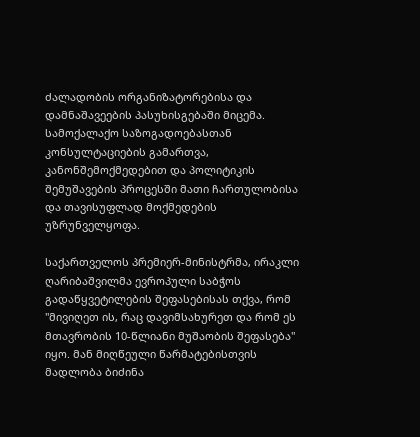ძალადობის ორგანიზატორებისა და დამნაშავეების პასუხისგებაში მიცემა. სამოქალაქო საზოგადოებასთან კონსულტაციების გამართვა, კანონშემოქმედებით და პოლიტიკის შემუშავების პროცესში მათი ჩართულობისა და თავისუფლად მოქმედების უზრუნველყოფა.

საქართველოს პრემიერ-მინისტრმა, ირაკლი ღარიბაშვილმა ევროპული საბჭოს გადაწყვეტილების შეფასებისას თქვა, რომ "მივიღეთ ის, რაც დავიმსახურეთ და რომ ეს მთავრობის 10-წლიანი მუშაობის შეფასება" იყო. მან მიღწეული წარმატებისთვის მადლობა ბიძინა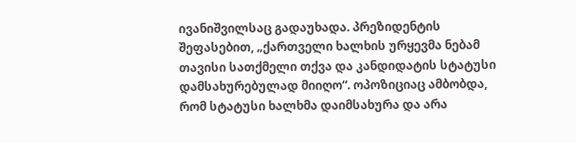ივანიშვილსაც გადაუხადა. პრეზიდენტის შეფასებით, „ქართველი ხალხის ურყევმა ნებამ თავისი სათქმელი თქვა და კანდიდატის სტატუსი დამსახურებულად მიიღო“. ოპოზიციაც ამბობდა, რომ სტატუსი ხალხმა დაიმსახურა და არა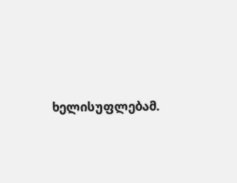ხელისუფლებამ.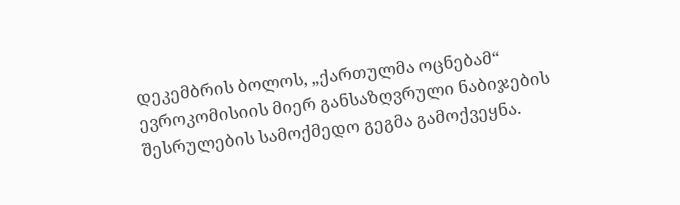დეკემბრის ბოლოს, „ქართულმა ოცნებამ“ ევროკომისიის მიერ განსაზღვრული ნაბიჯების შესრულების სამოქმედო გეგმა გამოქვეყნა.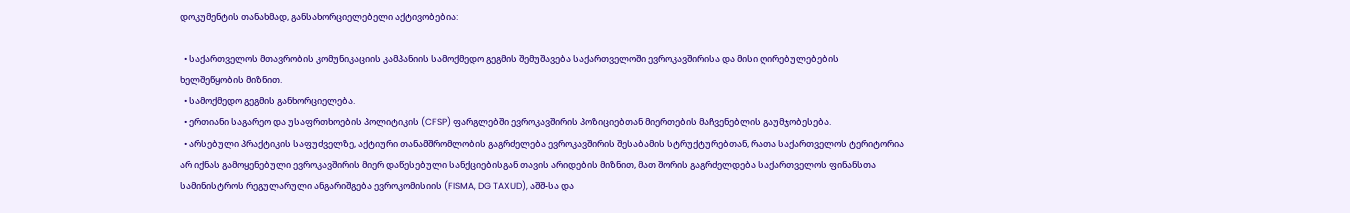დოკუმენტის თანახმად, განსახორციელებელი აქტივობებია:

  • საქართველოს მთავრობის კომუნიკაციის კამპანიის სამოქმედო გეგმის შემუშავება საქართველოში ევროკავშირისა და მისი ღირებულებების ხელშეწყობის მიზნით.
  • სამოქმედო გეგმის განხორციელება.
  • ერთიანი საგარეო და უსაფრთხოების პოლიტიკის (CFSP) ფარგლებში ევროკავშირის პოზიციებთან მიერთების მაჩვენებლის გაუმჯობესება.
  • არსებული პრაქტიკის საფუძველზე, აქტიური თანამშრომლობის გაგრძელება ევროკავშირის შესაბამის სტრუქტურებთან, რათა საქართველოს ტერიტორია არ იქნას გამოყენებული ევროკავშირის მიერ დაწესებული სანქციებისგან თავის არიდების მიზნით, მათ შორის გაგრძელდება საქართველოს ფინანსთა სამინისტროს რეგულარული ანგარიშგება ევროკომისიის (FISMA, DG TAXUD), აშშ-სა და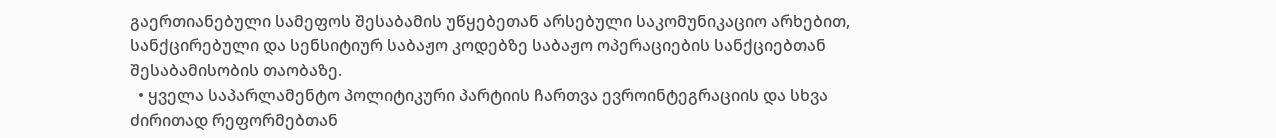გაერთიანებული სამეფოს შესაბამის უწყებეთან არსებული საკომუნიკაციო არხებით, სანქცირებული და სენსიტიურ საბაჟო კოდებზე საბაჟო ოპერაციების სანქციებთან შესაბამისობის თაობაზე.
  • ყველა საპარლამენტო პოლიტიკური პარტიის ჩართვა ევროინტეგრაციის და სხვა ძირითად რეფორმებთან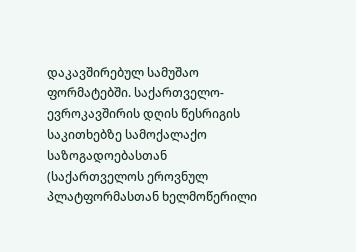დაკავშირებულ სამუშაო ფორმატებში. საქართველო-ევროკავშირის დღის წესრიგის საკითხებზე სამოქალაქო საზოგადოებასთან (საქართველოს ეროვნულ პლატფორმასთან ხელმოწერილი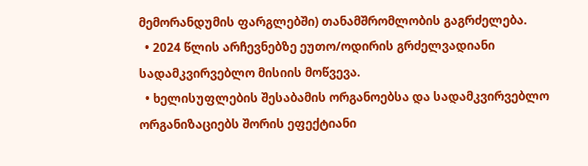მემორანდუმის ფარგლებში) თანამშრომლობის გაგრძელება.
  • 2024 წლის არჩევნებზე ეუთო/ოდირის გრძელვადიანი სადამკვირვებლო მისიის მოწვევა.
  • ხელისუფლების შესაბამის ორგანოებსა და სადამკვირვებლო ორგანიზაციებს შორის ეფექტიანი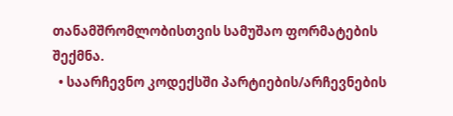თანამშრომლობისთვის სამუშაო ფორმატების შექმნა.
  • საარჩევნო კოდექსში პარტიების/არჩევნების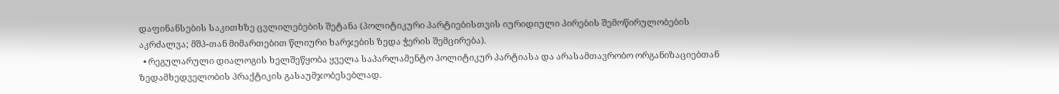დაფინანსების საკითხზე ცვლილებების შეტანა (პოლიტიკური პარტიებისთვის იურიდიული პირების შემოწირულობების აკრძალვა; მშპ-თან მიმართებით წლიური ხარჯების ზედა ჭერის შემცირება).
  • რეგულარული დიალოგის ხელშეწყობა ყველა საპარლამენტო პოლიტიკურ პარტიასა და არასამთავრობო ორგანიზაციებთან ზედამხედველობის პრაქტიკის გასაუმჯობესებლად.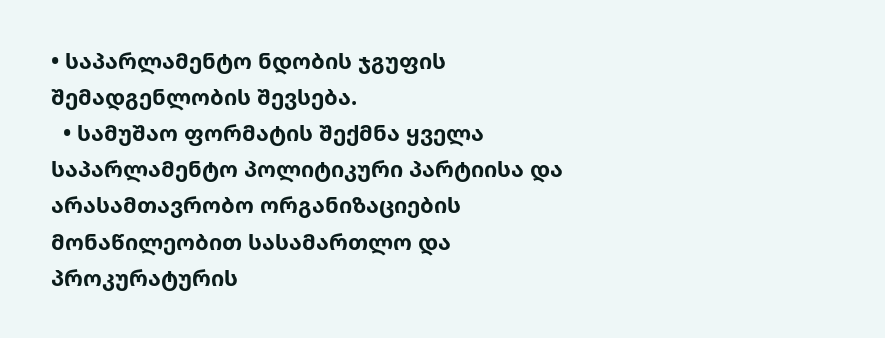• საპარლამენტო ნდობის ჯგუფის შემადგენლობის შევსება.
  • სამუშაო ფორმატის შექმნა ყველა საპარლამენტო პოლიტიკური პარტიისა და არასამთავრობო ორგანიზაციების მონაწილეობით სასამართლო და პროკურატურის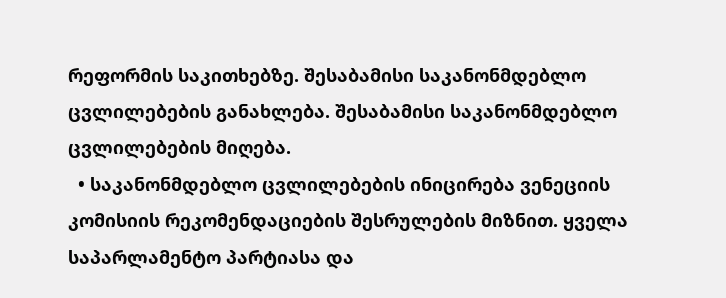რეფორმის საკითხებზე. შესაბამისი საკანონმდებლო ცვლილებების განახლება. შესაბამისი საკანონმდებლო ცვლილებების მიღება.
  • საკანონმდებლო ცვლილებების ინიცირება ვენეციის კომისიის რეკომენდაციების შესრულების მიზნით. ყველა საპარლამენტო პარტიასა და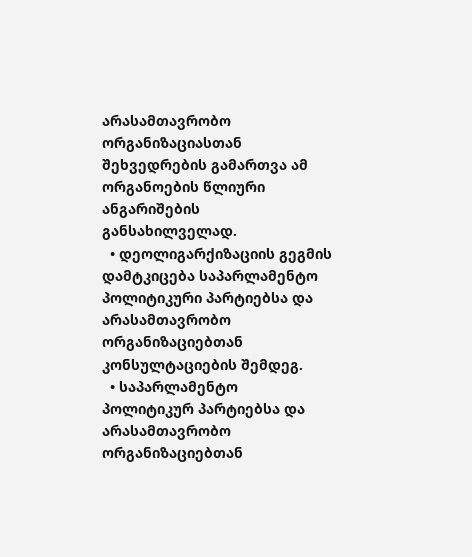არასამთავრობო ორგანიზაციასთან შეხვედრების გამართვა ამ ორგანოების წლიური ანგარიშების განსახილველად.
  • დეოლიგარქიზაციის გეგმის დამტკიცება საპარლამენტო პოლიტიკური პარტიებსა და არასამთავრობო ორგანიზაციებთან კონსულტაციების შემდეგ.
  • საპარლამენტო პოლიტიკურ პარტიებსა და არასამთავრობო ორგანიზაციებთან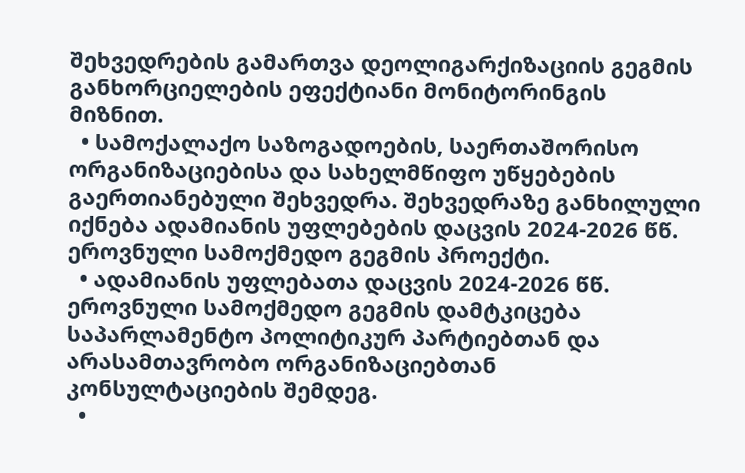შეხვედრების გამართვა დეოლიგარქიზაციის გეგმის განხორციელების ეფექტიანი მონიტორინგის მიზნით.
  • სამოქალაქო საზოგადოების, საერთაშორისო ორგანიზაციებისა და სახელმწიფო უწყებების გაერთიანებული შეხვედრა. შეხვედრაზე განხილული იქნება ადამიანის უფლებების დაცვის 2024-2026 წწ. ეროვნული სამოქმედო გეგმის პროექტი.
  • ადამიანის უფლებათა დაცვის 2024-2026 წწ. ეროვნული სამოქმედო გეგმის დამტკიცება საპარლამენტო პოლიტიკურ პარტიებთან და არასამთავრობო ორგანიზაციებთან კონსულტაციების შემდეგ.
  •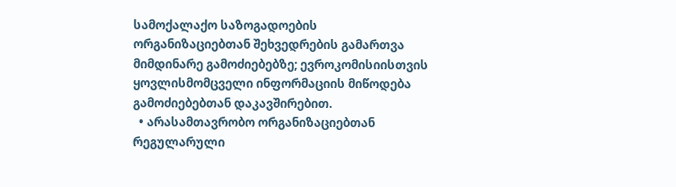სამოქალაქო საზოგადოების ორგანიზაციებთან შეხვედრების გამართვა მიმდინარე გამოძიებებზე; ევროკომისიისთვის ყოვლისმომცველი ინფორმაციის მიწოდება გამოძიებებთან დაკავშირებით.
  • არასამთავრობო ორგანიზაციებთან რეგულარული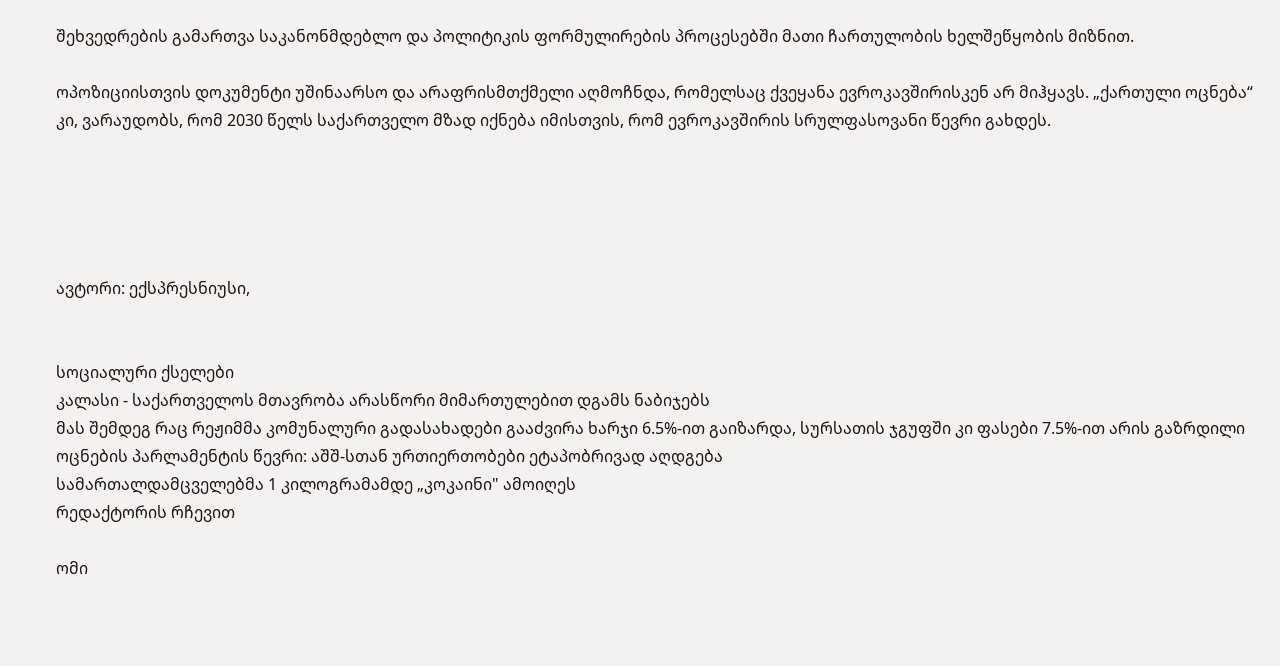შეხვედრების გამართვა საკანონმდებლო და პოლიტიკის ფორმულირების პროცესებში მათი ჩართულობის ხელშეწყობის მიზნით.

ოპოზიციისთვის დოკუმენტი უშინაარსო და არაფრისმთქმელი აღმოჩნდა, რომელსაც ქვეყანა ევროკავშირისკენ არ მიჰყავს. „ქართული ოცნება“ კი, ვარაუდობს, რომ 2030 წელს საქართველო მზად იქნება იმისთვის, რომ ევროკავშირის სრულფასოვანი წევრი გახდეს.





ავტორი: ექსპრესნიუსი,


სოციალური ქსელები
კალასი - საქართველოს მთავრობა არასწორი მიმართულებით დგამს ნაბიჯებს
მას შემდეგ რაც რეჟიმმა კომუნალური გადასახადები გააძვირა ხარჯი 6.5%-ით გაიზარდა, სურსათის ჯგუფში კი ფასები 7.5%-ით არის გაზრდილი
ოცნების პარლამენტის წევრი: აშშ-სთან ურთიერთობები ეტაპობრივად აღდგება
სამართალდამცველებმა 1 კილოგრამამდე „კოკაინი" ამოიღეს
რედაქტორის რჩევით

ომი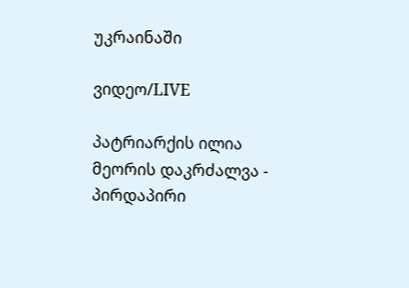უკრაინაში

ვიდეო/LIVE

პატრიარქის ილია მეორის დაკრძალვა - პირდაპირი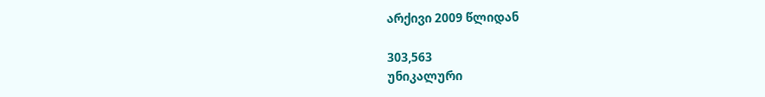არქივი 2009 წლიდან

303,563
უნიკალური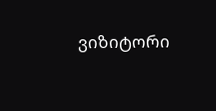ვიზიტორი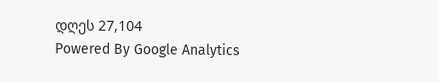დღეს 27,104
Powered By Google Analytics